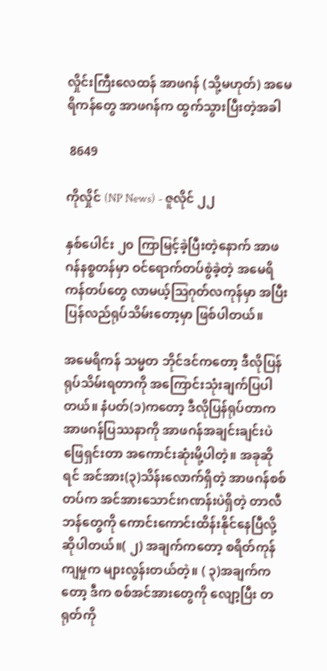လှိုင်းကြီးလေထန် အာဖဂန် (သို့မဟုတ်) အမေရိကန်တွေ အာဖဂန်က ထွက်သွားပြီးတဲ့အခါ

 8649

ကိုလှိုင် (NP News) - ဇူလိုင် ၂၂

နှစ်ပေါင်း ၂၀ ကြာမြင့်ခဲ့ပြီးတဲ့နောက် အာဖဂန်နစ္စတန်မှာ ဝင်ရောက်တပ်စွဲခဲ့တဲ့ အမေရိကန်တပ်တွေ လာမယ့်ဩဂုတ်လကုန်မှာ အပြီးပြန်လည်ရုပ်သိမ်းတော့မှာ ဖြစ်ပါတယ်။

အမေရိကန် သမ္မတ ဘိုင်ဒင်ကတော့ ဒီလိုပြန်ရုပ်သိမ်းရတာကို အကြောင်းသုံးချက်ပြပါတယ်။ နံပတ်(၁)ကတော့ ဒီလိုပြန်ရုပ်တာက အာဖဂန်ပြဿနာကို အာဖဂန်အချင်းချင်းပဲဖြေရှင်းတာ အကောင်းဆုံးမို့ပါတဲ့။ အခုဆိုရင် အင်အား(၃)သိန်းလောက်ရှိတဲ့ အာဖဂန်စစ်တပ်က အင်အားသောင်းဂဏန်းပဲရှိတဲ့ တာလီဘန်တွေကို ကောင်းကောင်းထိန်းနိုင်နေပြီလို့ဆိုပါတယ်။( ၂) အချက်ကတော့ စရိတ်ကုန်ကျမှုက များလွန်းတယ်တဲ့။ ( ၃)အချက်ကတော့ ဒီက စစ်အင်အားတွေကို လျော့ပြီး တရုတ်ကို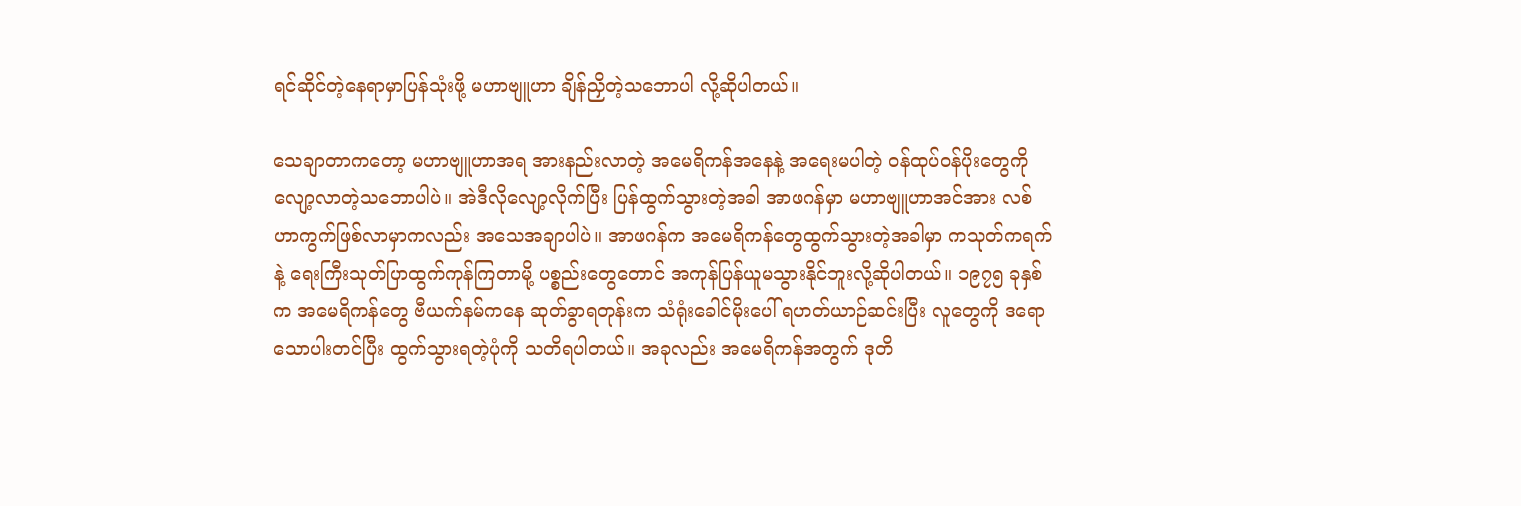ရင်ဆိုင်တဲ့နေရာမှာပြန်သုံးဖို့ မဟာဗျူဟာ ချိန်ညှိတဲ့သဘောပါ လို့ဆိုပါတယ်။

သေချာတာကတော့ မဟာဗျူဟာအရ အားနည်းလာတဲ့ အမေရိကန်အနေနဲ့ အရေးမပါတဲ့ ဝန်ထုပ်ဝန်ပိုးတွေကို လျော့လာတဲ့သဘောပါပဲ။ အဲဒီလိုလျော့လိုက်ပြီး ပြန်ထွက်သွားတဲ့အခါ အာဖဂန်မှာ မဟာဗျူဟာအင်အား လစ်ဟာကွက်ဖြစ်လာမှာကလည်း အသေအချာပါပဲ။ အာဖဂန်က အမေရိကန်တွေထွက်သွားတဲ့အခါမှာ ကသုတ်ကရက်နဲ့ ရေးကြီးသုတ်ပြာထွက်ကုန်ကြတာမို့ ပစ္စည်းတွေတောင် အကုန်ပြန်ယူမသွားနိုင်ဘူးလို့ဆိုပါတယ်။ ၁၉၇၅ ခုနှစ်က အမေရိကန်တွေ ဗီယက်နမ်ကနေ ဆုတ်ခွာရတုန်းက သံရုံးခေါင်မိုးပေါ် ရဟတ်ယာဉ်ဆင်းပြီး လူတွေကို ဒရောသောပါးတင်ပြီး ထွက်သွားရတဲ့ပုံကို သတိရပါတယ်။ အခုလည်း အမေရိကန်အတွက် ဒုတိ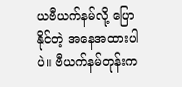ယဗီယက်နမ်လို့ ပြောနိုင်တဲ့ အနေအထားပါပဲ။ ဗီယက်နမ်တုန်းက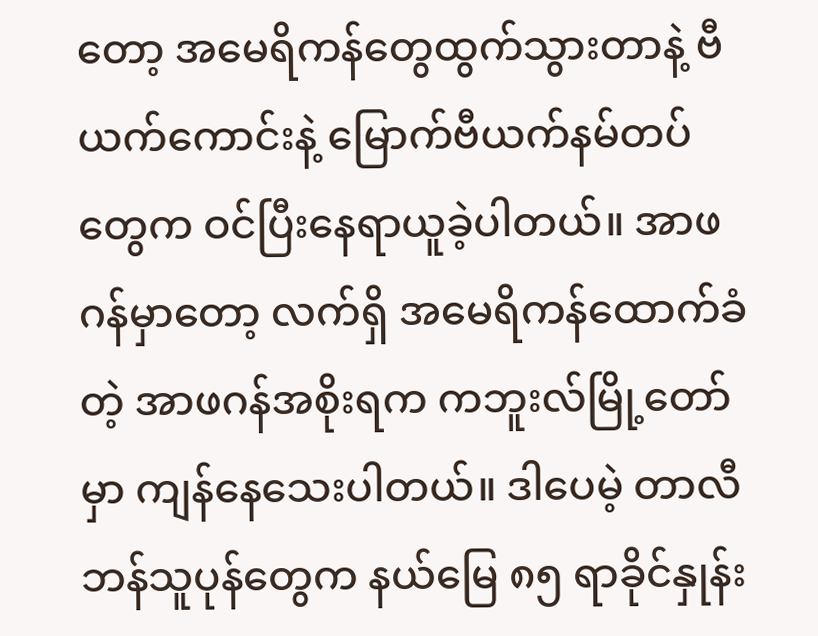တော့ အမေရိကန်တွေထွက်သွားတာနဲ့ ဗီယက်ကောင်းနဲ့ မြောက်ဗီယက်နမ်တပ်တွေက ဝင်ပြီးနေရာယူခဲ့ပါတယ်။ အာဖဂန်မှာတော့ လက်ရှိ အမေရိကန်ထောက်ခံတဲ့ အာဖဂန်အစိုးရက ကဘူးလ်မြို့တော်မှာ ကျန်နေသေးပါတယ်။ ဒါပေမဲ့ တာလီဘန်သူပုန်တွေက နယ်မြေ ၈၅ ရာခိုင်နှုန်း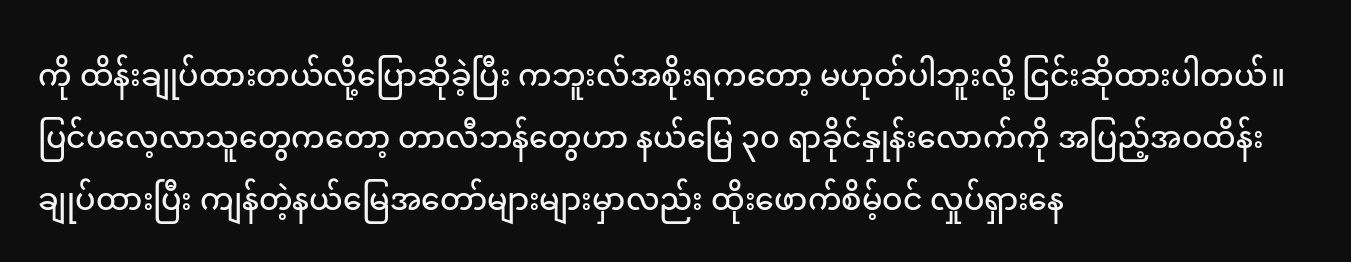ကို ထိန်းချုပ်ထားတယ်လို့ပြောဆိုခဲ့ပြီး ကဘူးလ်အစိုးရကတော့ မဟုတ်ပါဘူးလို့ ငြင်းဆိုထားပါတယ်။ ပြင်ပလေ့လာသူတွေကတော့ တာလီဘန်တွေဟာ နယ်မြေ ၃၀ ရာခိုင်နှုန်းလောက်ကို အပြည့်အဝထိန်းချုပ်ထားပြီး ကျန်တဲ့နယ်မြေအတော်များများမှာလည်း ထိုးဖောက်စိမ့်ဝင် လှုပ်ရှားနေ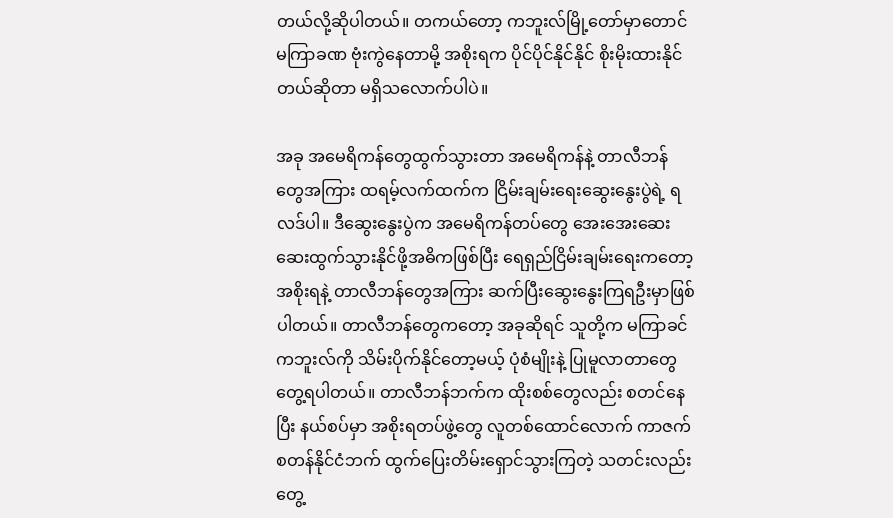တယ်လို့ဆိုပါတယ်။ တကယ်တော့ ကဘူးလ်မြို့တော်မှာတောင် မကြာခဏ ဗုံးကွဲနေတာမို့ အစိုးရက ပိုင်ပိုင်နိုင်နိုင် စိုးမိုးထားနိုင်တယ်ဆိုတာ မရှိသလောက်ပါပဲ။

အခု အမေရိကန်တွေထွက်သွားတာ အမေရိကန်နဲ့ တာလီဘန်တွေအကြား ထရမ့်လက်ထက်က ငြိမ်းချမ်းရေးဆွေးနွေးပွဲရဲ့ ရလဒ်ပါ။ ဒီဆွေးနွေးပွဲက အမေရိကန်တပ်တွေ အေးအေးဆေးဆေးထွက်သွားနိုင်ဖို့အဓိကဖြစ်ပြီး ရေရှည်ငြိမ်းချမ်းရေးကတော့ အစိုးရနဲ့ တာလီဘန်တွေအကြား ဆက်ပြီးဆွေးနွေးကြရဦးမှာဖြစ်ပါတယ်။ တာလီဘန်တွေကတော့ အခုဆိုရင် သူတို့က မကြာခင် ကဘူးလ်ကို သိမ်းပိုက်နိုင်တော့မယ့် ပုံစံမျိုးနဲ့ ပြုမူလာတာတွေတွေ့ရပါတယ်။ တာလီဘန်ဘက်က ထိုးစစ်တွေလည်း စတင်နေပြီး နယ်စပ်မှာ အစိုးရတပ်ဖွဲ့တွေ လူတစ်ထောင်လောက် ကာဇက်စတန်နိုင်ငံဘက် ထွက်ပြေးတိမ်းရှောင်သွားကြတဲ့ သတင်းလည်းတွေ့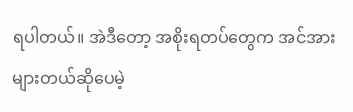ရပါတယ်။ အဲဒီတော့ အစိုးရတပ်တွေက အင်အားများတယ်ဆိုပေမဲ့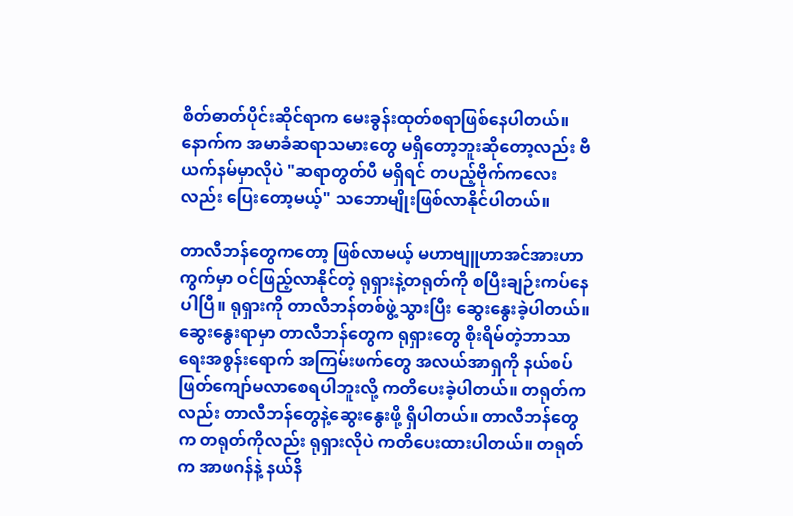စိတ်ဓာတ်ပိုင်းဆိုင်ရာက မေးခွန်းထုတ်စရာဖြစ်နေပါတယ်။ နောက်က အမာခံဆရာသမားတွေ မရှိတော့ဘူးဆိုတော့လည်း ဗီယက်နမ်မှာလိုပဲ "ဆရာတွတ်ပီ မရှိရင် တပည့်ဗိုက်ကလေးလည်း ပြေးတော့မယ့်" သဘောမျိုးဖြစ်လာနိုင်ပါတယ်။

တာလီဘန်တွေကတော့ ဖြစ်လာမယ့် မဟာဗျူဟာအင်အားဟာကွက်မှာ ဝင်ဖြည့်လာနိုင်တဲ့ ရုရှားနဲ့တရုတ်ကို စပြီးချဉ်းကပ်နေပါပြီ။ ရုရှားကို တာလီဘန်တစ်ဖွဲ့သွားပြီး ဆွေးနွေးခဲ့ပါတယ်။ ဆွေးနွေးရာမှာ တာလီဘန်တွေက ရုရှားတွေ စိုးရိမ်တဲ့ဘာသာရေးအစွန်းရောက် အကြမ်းဖက်တွေ အလယ်အာရှကို နယ်စပ်ဖြတ်ကျော်မလာစေရပါဘူးလို့ ကတိပေးခဲ့ပါတယ်။ တရုတ်ကလည်း တာလီဘန်တွေနဲ့ဆွေးနွေးဖို့ ရှိပါတယ်။ တာလီဘန်တွေက တရုတ်ကိုလည်း ရုရှားလိုပဲ ကတိပေးထားပါတယ်။ တရုတ်က အာဖဂန်နဲ့ နယ်နိ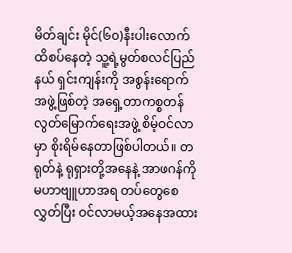မိတ်ချင်း မိုင်(၆၀)နီးပါးလောက်ထိစပ်နေတဲ့ သူ့ရဲ့မွတ်စလင်ပြည်နယ် ရှင်းကျန်းကို အစွန်းရောက်အဖွဲ့ဖြစ်တဲ့ အရှေ့တာကစ္စတန် လွတ်မြောက်ရေးအဖွဲ့ စိမ့်ဝင်လာမှာ စိုးရိမ်နေတာဖြစ်ပါတယ်။ တရုတ်နဲ့ ရုရှားတို့အနေနဲ့ အာဖဂန်ကို မဟာဗျူဟာအရ တပ်တွေစေလွှတ်ပြီး ဝင်လာမယ့်အနေအထား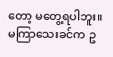တော့ မတွေ့ရပါဘူး။ မကြာသေးခင်က ဥ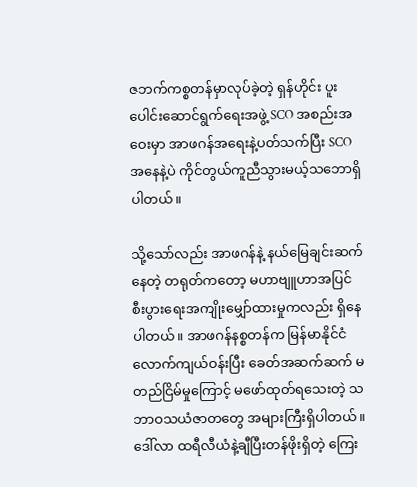ဇဘက်ကစ္စတန်မှာလုပ်ခဲ့တဲ့ ရှန်ဟိုင်း ပူးပေါင်းဆောင်ရွက်ရေးအဖွဲ့ SCO အစည်းအဝေးမှာ အာဖဂန်အရေးနဲ့ပတ်သက်ပြီး SCO အနေနဲ့ပဲ ကိုင်တွယ်ကူညီသွားမယ့်သဘောရှိပါတယ်။

သို့သော်လည်း အာဖဂန်နဲ့ နယ်မြေချင်းဆက်နေတဲ့ တရုတ်ကတော့ မဟာဗျူဟာအပြင် စီးပွားရေးအကျိုးမျှော်ထားမှုကလည်း ရှိနေပါတယ်။ အာဖဂန်နစ္စတန်က မြန်မာနိုင်ငံလောက်ကျယ်ဝန်းပြီး ခေတ်အဆက်ဆက် မတည်ငြိမ်မှုကြောင့် မဖော်ထုတ်ရသေးတဲ့ သဘာဝသယံဇာတတွေ အများကြီးရှိပါတယ်။ ဒေါ်လာ ထရီလီယံနဲ့ချီပြီးတန်ဖိုးရှိတဲ့ ကြေး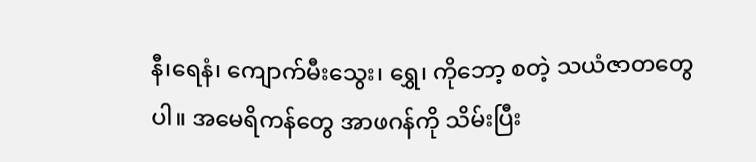နီ၊ရေနံ၊ ကျောက်မီးသွေး၊ ရွှေ၊ ကိုဘော့ စတဲ့ သယံဇာတတွေပါ။ အမေရိကန်တွေ အာဖဂန်ကို သိမ်းပြီး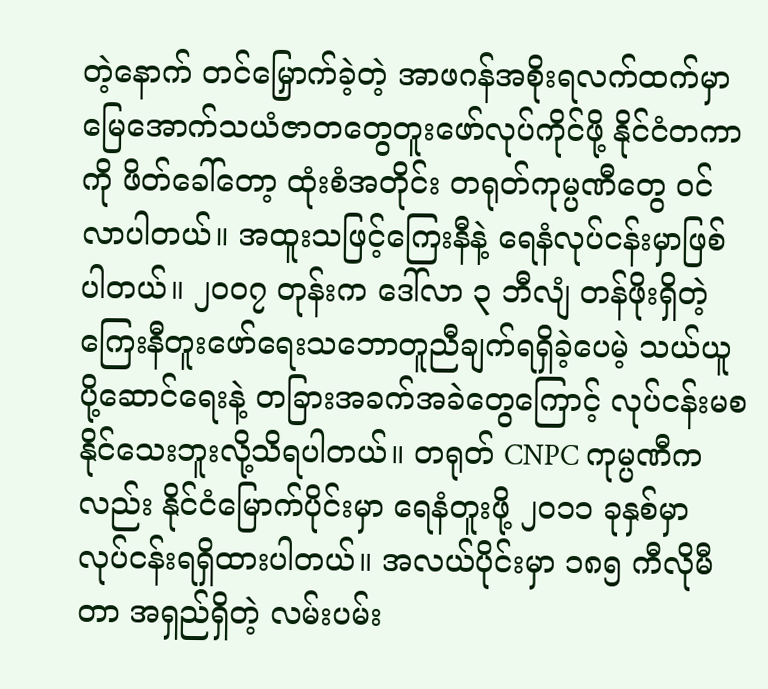တဲ့နောက် တင်မြှောက်ခဲ့တဲ့ အာဖဂန်အစိုးရလက်ထက်မှာ မြေအောက်သယံဇာတတွေတူးဖော်လုပ်ကိုင်ဖို့ နိုင်ငံတကာကို ဖိတ်ခေါ်တော့ ထုံးစံအတိုင်း တရုတ်ကုမ္ပဏီတွေ ဝင်လာပါတယ်။ အထူးသဖြင့်ကြေးနီနဲ့ ရေနံလုပ်ငန်းမှာဖြစ်ပါတယ်။ ၂၀၀၇ တုန်းက ဒေါ်လာ ၃ ဘီလျံ တန်ဖိုးရှိတဲ့ ကြေးနီတူးဖော်ရေးသဘောတူညီချက်ရရှိခဲ့ပေမဲ့ သယ်ယူပို့ဆောင်ရေးနဲ့ တခြားအခက်အခဲတွေကြောင့် လုပ်ငန်းမစနိုင်သေးဘူးလို့သိရပါတယ်။ တရုတ် CNPC ကုမ္ပဏီကလည်း နိုင်ငံမြောက်ပိုင်းမှာ ရေနံတူးဖို့ ၂၀၁၁ ခုနှစ်မှာ လုပ်ငန်းရရှိထားပါတယ်။ အလယ်ပိုင်းမှာ ၁၈၅ ကီလိုမီတာ အရှည်ရှိတဲ့ လမ်းပမ်း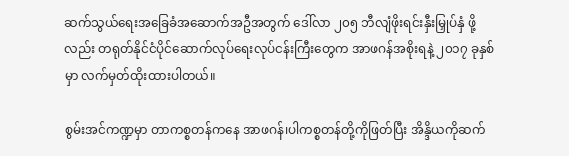ဆက်သွယ်ရေးအခြေခံအဆောက်အဦအတွက် ဒေါ်လာ ၂၀၅ ဘီလျံဖိုးရင်းနှီးမြှုပ်နှံ ဖို့လည်း တရုတ်နိုင်ငံပိုင်ဆောက်လုပ်ရေးလုပ်ငန်းကြီးတွေက အာဖဂန်အစိုးရနဲ့ ၂၀၁၇ ခုနှစ်မှာ လက်မှတ်ထိုးထားပါတယ်။

စွမ်းအင်ကဏ္ဍမှာ တာကစ္စတန်ကနေ အာဖဂန်၊ပါကစ္စတန်တို့ကိုဖြတ်ပြီး အိန္ဒိယကိုဆက်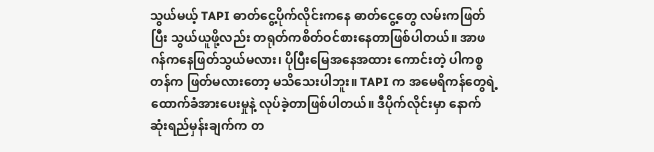သွယ်မယ့် TAPI ဓာတ်ငွေ့ပိုက်လိုင်းကနေ ဓာတ်ငွေ့တွေ လမ်းကဖြတ်ပြီး သွယ်ယူဖို့လည်း တရုတ်ကစိတ်ဝင်စားနေတာဖြစ်ပါတယ်။ အာဖဂန်ကနေဖြတ်သွယ်မလား၊ ပိုပြီးမြေအနေအထား ကောင်းတဲ့ ပါကစ္စတန်က ဖြတ်မလားတော့ မသိသေးပါဘူး။ TAPI က အမေရိကန်တွေရဲ့ ထောက်ခံအားပေးမှုနဲ့ လုပ်ခဲ့တာဖြစ်ပါတယ်။ ဒီပိုက်လိုင်းမှာ နောက်ဆုံးရည်မှန်းချက်က တ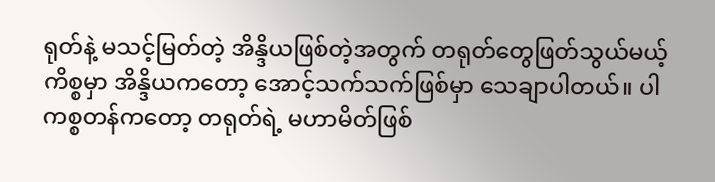ရုတ်နဲ့ မသင့်မြတ်တဲ့ အိန္ဒိယဖြစ်တဲ့အတွက် တရုတ်တွေဖြတ်သွယ်မယ့်ကိစ္စမှာ အိန္ဒိယကတော့ အောင့်သက်သက်ဖြစ်မှာ သေချာပါတယ်။ ပါကစ္စတန်ကတော့ တရုတ်ရဲ့ မဟာမိတ်ဖြစ်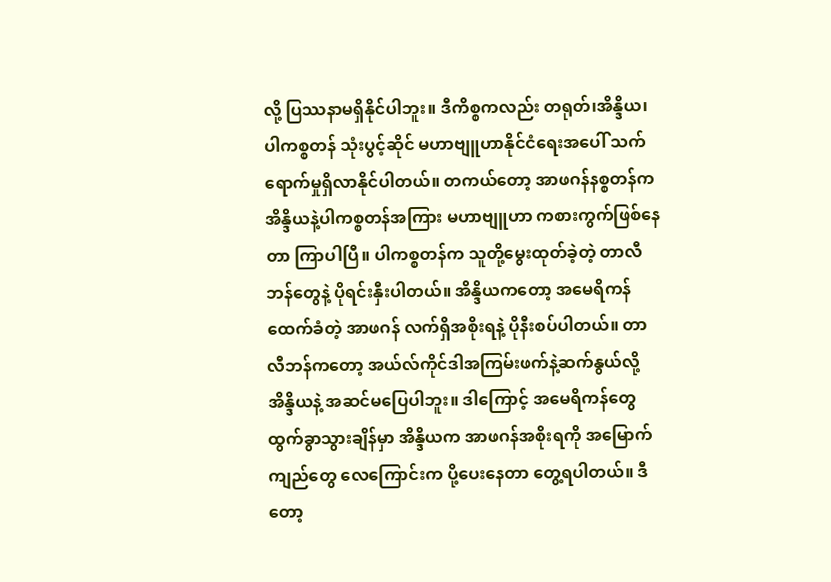လို့ ပြဿနာမရှိနိုင်ပါဘူး။ ဒီကိစ္စကလည်း တရုတ်၊အိန္ဒိယ၊ပါကစ္စတန် သုံးပွင့်ဆိုင် မဟာဗျူဟာနိုင်ငံရေးအပေါ် သက်ရောက်မှုရှိလာနိုင်ပါတယ်။ တကယ်တော့ အာဖဂန်နစ္စတန်က အိန္ဒိယနဲ့ပါကစ္စတန်အကြား မဟာဗျူဟာ ကစားကွက်ဖြစ်နေတာ ကြာပါပြီ။ ပါကစ္စတန်က သူတို့မွေးထုတ်ခဲ့တဲ့ တာလီဘန်တွေနဲ့ ပိုရင်းနှီးပါတယ်။ အိန္ဒိယကတော့ အမေရိကန်ထေက်ခံတဲ့ အာဖဂန် လက်ရှိအစိုးရနဲ့ ပိုနီးစပ်ပါတယ်။ တာလီဘန်ကတော့ အယ်လ်ကိုင်ဒါအကြမ်းဖက်နဲ့ဆက်နွယ်လို့ အိန္ဒိယနဲ့ အဆင်မပြေပါဘူး။ ဒါကြောင့် အမေရိကန်တွေ ထွက်ခွာသွားချိန်မှာ အိန္ဒိယက အာဖဂန်အစိုးရကို အမြောက်ကျည်တွေ လေကြောင်းက ပို့ပေးနေတာ တွေ့ရပါတယ်။ ဒီတော့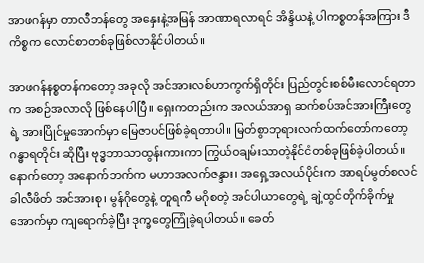အာဖဂန်မှာ တာလီဘန်တွေ အနှေးနဲ့အမြန် အာဏာရလာရင် အိန္ဒိယနဲ့ ပါကစ္စတန်အကြား ဒီကိစ္စက လောင်စာတစ်ခုဖြစ်လာနိုင်ပါတယ်။

အာဖဂန်နစ္စတန်ကတော့ အခုလို အင်အားလစ်ဟာကွက်ရှိတိုင်း ပြည်တွင်းစစ်မီးလောင်ရတာက အစဉ်အလာလို ဖြစ်နေပါပြီ။ ရှေးကတည်းက အလယ်အာရှ ဆက်စပ်အင်အားကြီးတွေရဲ့ အားပြိုင်မှုအောက်မှာ မြေဇာပင်ဖြစ်ခဲ့ရတာပါ။ မြတ်စွာဘုရားလက်ထက်တော်ကတော့ ဂန္ဓာရတိုင်း ဆိုပြီး ဗုဒ္ဓဘာသာထွန်းကားကာ ကြွယ်ဝချမ်းသာတဲ့နိုင်ငံတစ်ခုဖြစ်ခဲ့ပါတယ်။ နောက်တော့ အနောက်ဘက်က မဟာအလက်ဇန္ဒား၊ အရှေ့အလယ်ပိုင်းက အာရပ်မွတ်စလင် ခါလီဖိတ် အင်အားစု၊ မွန်ဂိုတွေနဲ့ တူရကီ မဂိုစတဲ့ အင်ပါယာတွေရဲ့ ချဲ့ထွင်တိုက်ခိုက်မှုအောက်မှာ ကျရောက်ခဲ့ပြီး ဒုက္ခတွေကြုံခဲ့ရပါတယ်။ ခေတ်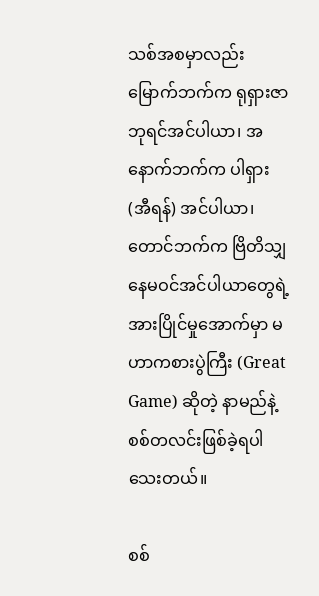သစ်အစမှာလည်း မြောက်ဘက်က ရုရှားဇာဘုရင်အင်ပါယာ၊ အနောက်ဘက်က ပါရှား (အီရန်) အင်ပါယာ၊တောင်ဘက်က ဗြိတိသျှနေမဝင်အင်ပါယာတွေရဲ့ အားပြိုင်မှုအောက်မှာ မဟာကစားပွဲကြီး (Great Game) ဆိုတဲ့ နာမည်နဲ့ စစ်တလင်းဖြစ်ခဲ့ရပါသေးတယ်။

စစ်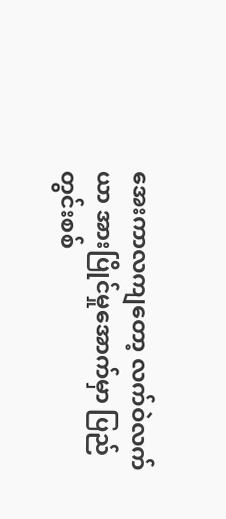အေးကာလကျတော့ လက်ဝဲလက်ယာ အားပြိုင်မှုအောက်မှာ ပြည်တွင်းစစ်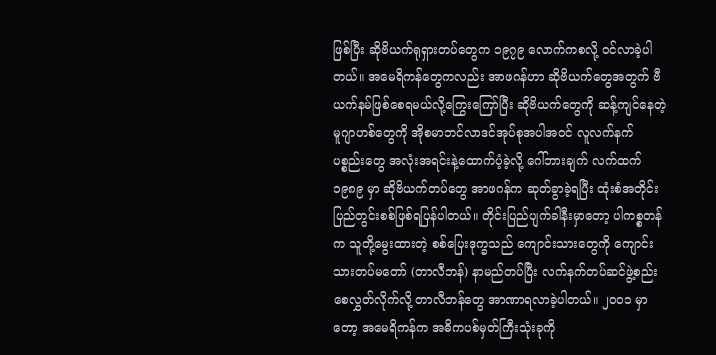ဖြစ်ပြီး ဆိုဗိယက်ရုရှားတပ်တွေက ၁၉၇၉ လောက်ကစလို့ ဝင်လာခဲ့ပါတယ်။ အမေရိကန်တွေကလည်း အာဖဂန်ဟာ ဆိုဗိယက်တွေအတွက် ဗီယက်နမ်ဖြစ်စေရမယ်လို့ကြွေးကြော်ပြီး ဆိုဗိယက်တွေကို ဆန့်ကျင်နေတဲ့ မူဂျာဟစ်တွေကို အိုစမာဘင်လာဒင်အုပ်စုအပါအဝင် လူလက်နက် ပစ္စည်းတွေ အလုံးအရင်းနဲ့ထောက်ပံ့ခဲ့လို့ ဂေါ်ဘားချက် လက်ထက် ၁၉၈၉ မှာ ဆိုဗိယက်တပ်တွေ အာဖဂန်က ဆုတ်ခွာခဲ့ရပြီး ထုံးစံအတိုင်းပြည်တွင်းစစ်ဖြစ်ရပြန်ပါတယ်။ တိုင်းပြည်ပျက်ခါနီးမှာတော့ ပါကစ္စတန်က သူတို့မွေးထားတဲ့ စစ်ပြေးဒုက္ခသည် ကျောင်းသားတွေကို ကျောင်းသားတပ်မတော် (တာလီဘန်) နာမည်တပ်ပြီး လက်နက်တပ်ဆင်ဖွဲ့စည်း စေလွှတ်လိုက်လို့ တာလီဘန်တွေ အာဏာရလာခဲ့ပါတယ်။ ၂၀၀၁ မှာတော့ အမေရိကန်က အဓိကပစ်မှတ်ကြီးသုံးခုကို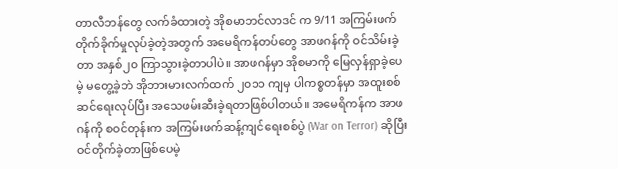တာလီဘန်တွေ လက်ခံထားတဲ့ အိုစမာဘင်လာဒင် က 9/11 အကြမ်းဖက်တိုက်ခိုက်မှုလုပ်ခဲ့တဲ့အတွက် အမေရိကန်တပ်တွေ အာဖဂန်ကို ဝင်သိမ်းခဲ့တာ အနှစ်၂၀ ကြာသွားခဲ့တာပါပဲ။ အာဖဂန်မှာ အိုစမာကို မြေလှန်ရှာခဲ့ပေမဲ့ မတွေ့ခဲ့ဘဲ အိုဘားမားလက်ထက် ၂၀၁၁ ကျမှ ပါကစ္စတန်မှာ အထူးစစ်ဆင်ရေးလုပ်ပြီး အသေဖမ်းဆီးခဲ့ရတာဖြစ်ပါတယ်။ အမေရိကန်က အာဖဂန်ကို စဝင်တုန်းက အကြမ်းဖက်ဆန့်ကျင်ရေးစစ်ပွဲ (War on Terror) ဆိုပြီး ဝင်တိုက်ခဲ့တာဖြစ်ပေမဲ့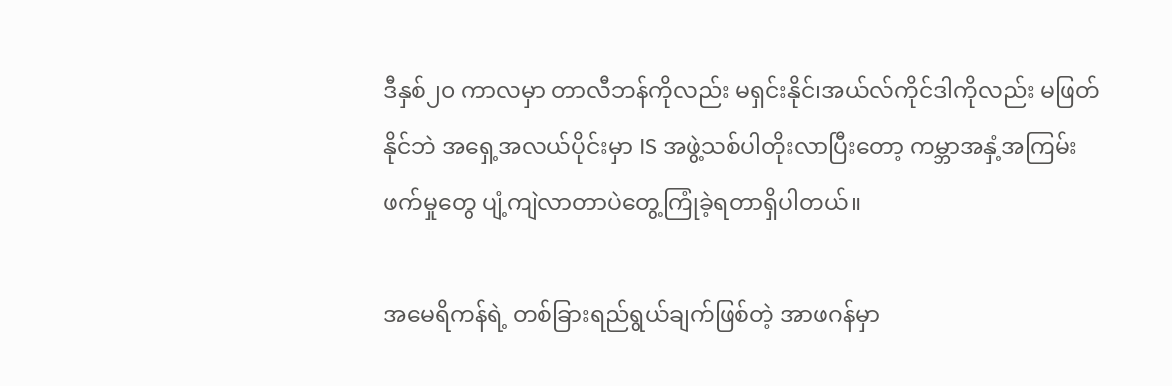ဒီနှစ်၂၀ ကာလမှာ တာလီဘန်ကိုလည်း မရှင်းနိုင်၊အယ်လ်ကိုင်ဒါကိုလည်း မဖြတ်နိုင်ဘဲ အရှေ့အလယ်ပိုင်းမှာ IS အဖွဲ့သစ်ပါတိုးလာပြီးတော့ ကမ္ဘာအနှံ့အကြမ်းဖက်မှုတွေ ပျံ့ကျဲလာတာပဲတွေ့ကြုံခဲ့ရတာရှိပါတယ်။

အမေရိကန်ရဲ့ တစ်ခြားရည်ရွယ်ချက်ဖြစ်တဲ့ အာဖဂန်မှာ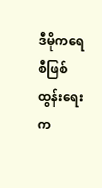ဒီမိုကရေစီဖြစ်ထွန်းရေးက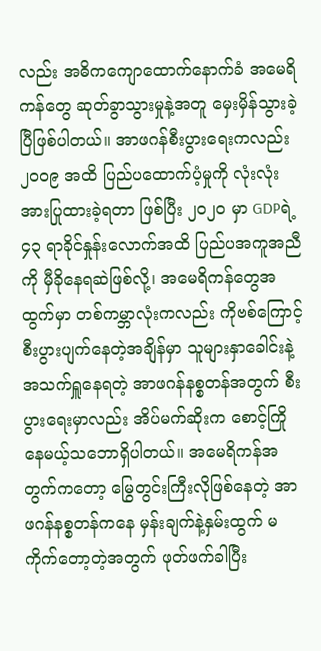လည်း အဓိကကျောထောက်နောက်ခံ အမေရိကန်တွေ ဆုတ်ခွာသွားမှုနဲ့အတူ မှေးမှိန်သွားခဲ့ပြီဖြစ်ပါတယ်။ အာဖဂန်စီးပွားရေးကလည်း ၂၀၀၉ အထိ ပြည်ပထောက်ပံ့မှုကို လုံးလုံးအားပြုထားခဲ့ရတာ ဖြစ်ပြီး ၂၀၂၀ မှာ GDPရဲ့ ၄၃ ရာခိုင်နှုန်းလောက်အထိ ပြည်ပအကူအညီကို မှီခိုနေရဆဲဖြစ်လို့၊ အမေရိကန်တွေအထွက်မှာ တစ်ကမ္ဘာလုံးကလည်း ကိုဗစ်ကြောင့်စီးပွားပျက်နေတဲ့အချိန်မှာ သူများနှာခေါင်းနဲ့အသက်ရှူနေရတဲ့ အာဖဂန်နစ္စတန်အတွက် စီးပွားရေးမှာလည်း အိပ်မက်ဆိုးက စောင့်ကြိုနေမယ့်သဘောရှိပါတယ်။ အမေရိကန်အတွက်ကတော့ မြွေတွင်းကြီးလိုဖြစ်နေတဲ့ အာဖဂန်နစ္စတန်ကနေ မှန်းချက်နဲ့နှမ်းထွက် မကိုက်တော့တဲ့အတွက် ဖုတ်ဖက်ခါပြီး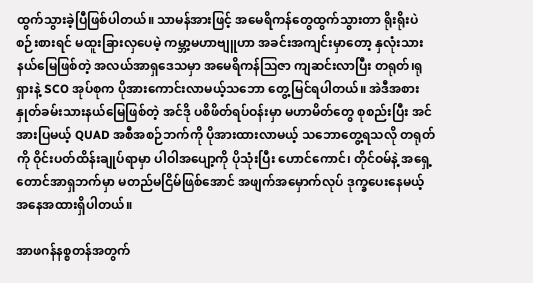ထွက်သွားခဲ့ပြီဖြစ်ပါတယ်။ သာမန်အားဖြင့် အမေရိကန်တွေထွက်သွားတာ ရိုးရိုးပဲစဉ်းစားရင် မထူးခြားလှပေမဲ့ ကမ္ဘာ့မဟာဗျူဟာ အခင်းအကျင်းမှာတော့ နှလုံးသားနယ်မြေဖြစ်တဲ့ အလယ်အာရှဒေသမှာ အမေရိကန်ဩဇာ ကျဆင်းလာပြီး တရုတ်၊ရုရှားနဲ့ SCO အုပ်စုက ပိုအားကောင်းလာမယ့်သဘော တွေ့မြင်ရပါတယ်။ အဲဒီအစား နှုတ်ခမ်းသားနယ်မြေဖြစ်တဲ့ အင်ဒို ပစိဖိတ်ရပ်ဝန်းမှာ မဟာမိတ်တွေ စုစည်းပြီး အင်အားပြမယ့် QUAD အစီအစဉ်ဘက်ကို ပိုအားထားလာမယ့် သဘောတွေ့ရသလို တရုတ်ကို ဝိုင်းပတ်ထိန်းချုပ်ရာမှာ ပါဝါအပျော့ကို ပိုသုံးပြီး ဟောင်ကောင်၊ တိုင်ဝမ်နဲ့ အရှေ့တောင်အာရှဘက်မှာ မတည်မငြိမ်ဖြစ်အောင် အဖျက်အမှောက်လုပ် ဒုက္ခပေးနေမယ့် အနေအထားရှိပါတယ်။

အာဖဂန်နစ္စတန်အတွက်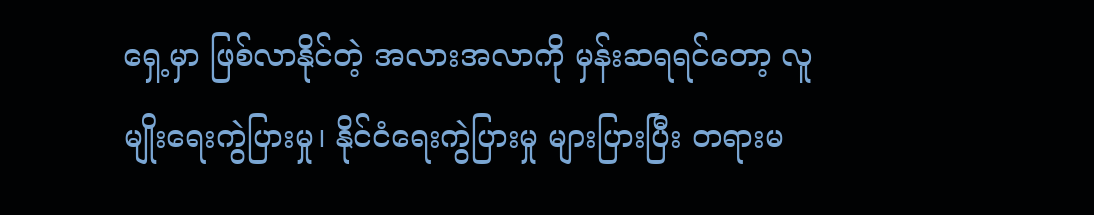ရှေ့မှာ ဖြစ်လာနိုင်တဲ့ အလားအလာကို မှန်းဆရရင်တော့ လူမျိုးရေးကွဲပြားမှု၊ နိုင်ငံရေးကွဲပြားမှု များပြားပြီး တရားမ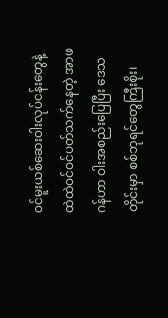ဝင်မူးယစ်ဆေးဝါးလုပ်ငန်းတွေနဲ့ ထဲထဲဝင်ဝင်ပတ်သက်နေတဲ့ အာဖဂန်ဟာ ဝါးအစည်းပြေပြီး ဒေသတိုင်းမှာ စစ်ဘုရင်တွေကြီးစိုး၊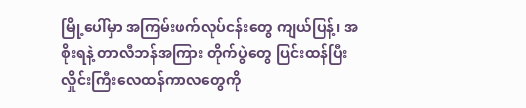မြို့ပေါ်မှာ အကြမ်းဖက်လုပ်ငန်းတွေ ကျယ်ပြန့်၊ အစိုးရနဲ့ တာလီဘန်အကြား တိုက်ပွဲတွေ ပြင်းထန်ပြီး လှိုင်းကြီးလေထန်ကာလတွေကို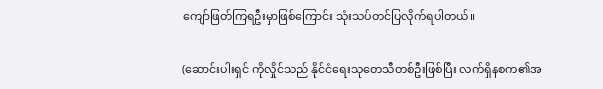ကျော်ဖြတ်ကြရဦးမှာဖြစ်ကြောင်း သုံးသပ်တင်ပြလိုက်ရပါတယ်။

(ဆောင်းပါးရှင် ကိုလှိုင်သည် နိုင်ငံရေးသုတေသီတစ်ဦးဖြစ်ပြီး လက်ရှိနစက၏အ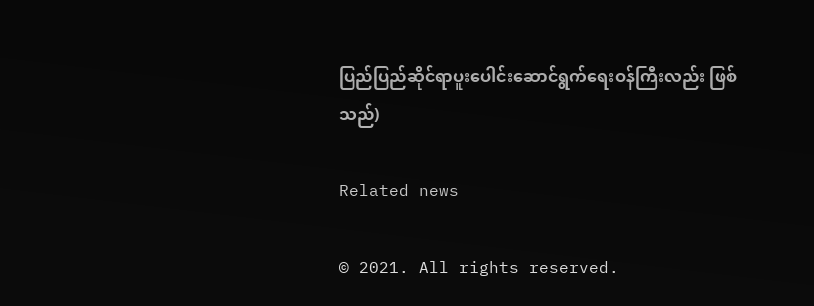ပြည်ပြည်ဆိုင်ရာပူးပေါင်းဆောင်ရွက်ရေးဝန်ကြီးလည်း ဖြစ်သည်)

Related news

© 2021. All rights reserved.